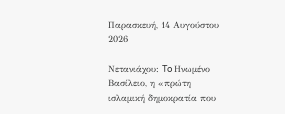Παρασκευή, 14 Αυγούστου 2026

Νετανιάχου: To Ηνωμένο Βασίλειο, η «πρώτη ισλαμική δημοκρατία που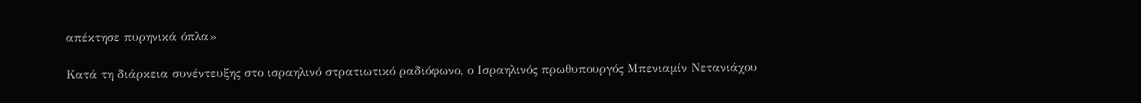απέκτησε πυρηνικά όπλα»

Κατά τη διάρκεια συνέντευξης στο ισραηλινό στρατιωτικό ραδιόφωνο, ο Ισραηλινός πρωθυπουργός Μπενιαμίν Νετανιάχου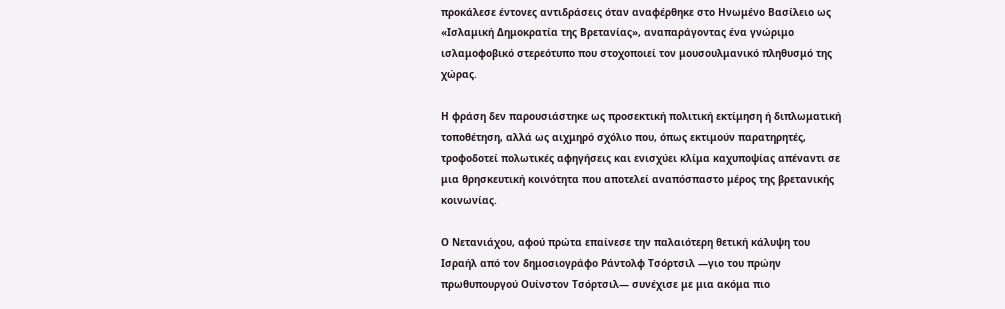προκάλεσε έντονες αντιδράσεις όταν αναφέρθηκε στο Ηνωμένο Βασίλειο ως «Ισλαμική Δημοκρατία της Βρετανίας», αναπαράγοντας ένα γνώριμο ισλαμοφοβικό στερεότυπο που στοχοποιεί τον μουσουλμανικό πληθυσμό της χώρας.

Η φράση δεν παρουσιάστηκε ως προσεκτική πολιτική εκτίμηση ή διπλωματική τοποθέτηση, αλλά ως αιχμηρό σχόλιο που, όπως εκτιμούν παρατηρητές, τροφοδοτεί πολωτικές αφηγήσεις και ενισχύει κλίμα καχυποψίας απέναντι σε μια θρησκευτική κοινότητα που αποτελεί αναπόσπαστο μέρος της βρετανικής κοινωνίας.

Ο Νετανιάχου, αφού πρώτα επαίνεσε την παλαιότερη θετική κάλυψη του Ισραήλ από τον δημοσιογράφο Ράντολφ Τσόρτσιλ —γιο του πρώην πρωθυπουργού Ουίνστον Τσόρτσιλ— συνέχισε με μια ακόμα πιο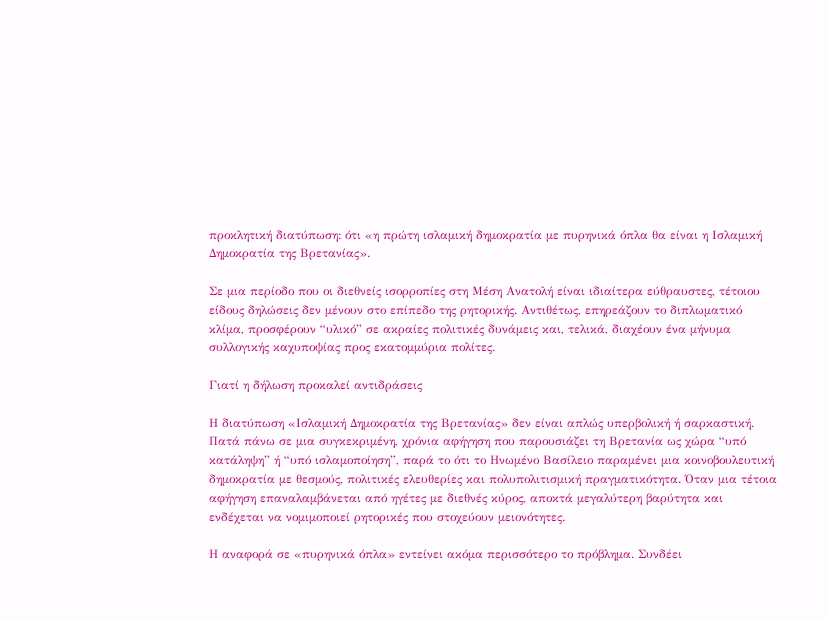προκλητική διατύπωση: ότι «η πρώτη ισλαμική δημοκρατία με πυρηνικά όπλα θα είναι η Ισλαμική Δημοκρατία της Βρετανίας».

Σε μια περίοδο που οι διεθνείς ισορροπίες στη Μέση Ανατολή είναι ιδιαίτερα εύθραυστες, τέτοιου είδους δηλώσεις δεν μένουν στο επίπεδο της ρητορικής. Αντιθέτως, επηρεάζουν το διπλωματικό κλίμα, προσφέρουν “υλικό” σε ακραίες πολιτικές δυνάμεις και, τελικά, διαχέουν ένα μήνυμα συλλογικής καχυποψίας προς εκατομμύρια πολίτες.

Γιατί η δήλωση προκαλεί αντιδράσεις

Η διατύπωση «Ισλαμική Δημοκρατία της Βρετανίας» δεν είναι απλώς υπερβολική ή σαρκαστική. Πατά πάνω σε μια συγκεκριμένη, χρόνια αφήγηση που παρουσιάζει τη Βρετανία ως χώρα “υπό κατάληψη” ή “υπό ισλαμοποίηση”, παρά το ότι το Ηνωμένο Βασίλειο παραμένει μια κοινοβουλευτική δημοκρατία με θεσμούς, πολιτικές ελευθερίες και πολυπολιτισμική πραγματικότητα. Όταν μια τέτοια αφήγηση επαναλαμβάνεται από ηγέτες με διεθνές κύρος, αποκτά μεγαλύτερη βαρύτητα και ενδέχεται να νομιμοποιεί ρητορικές που στοχεύουν μειονότητες.

Η αναφορά σε «πυρηνικά όπλα» εντείνει ακόμα περισσότερο το πρόβλημα. Συνδέει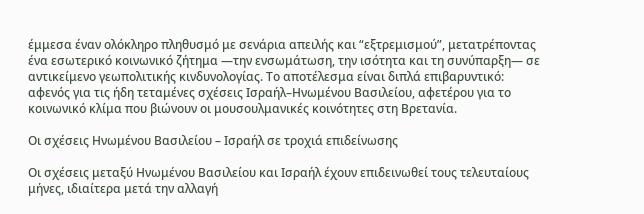έμμεσα έναν ολόκληρο πληθυσμό με σενάρια απειλής και “εξτρεμισμού”, μετατρέποντας ένα εσωτερικό κοινωνικό ζήτημα —την ενσωμάτωση, την ισότητα και τη συνύπαρξη— σε αντικείμενο γεωπολιτικής κινδυνολογίας. Το αποτέλεσμα είναι διπλά επιβαρυντικό: αφενός για τις ήδη τεταμένες σχέσεις Ισραήλ–Ηνωμένου Βασιλείου, αφετέρου για το κοινωνικό κλίμα που βιώνουν οι μουσουλμανικές κοινότητες στη Βρετανία.

Οι σχέσεις Ηνωμένου Βασιλείου – Ισραήλ σε τροχιά επιδείνωσης

Οι σχέσεις μεταξύ Ηνωμένου Βασιλείου και Ισραήλ έχουν επιδεινωθεί τους τελευταίους μήνες, ιδιαίτερα μετά την αλλαγή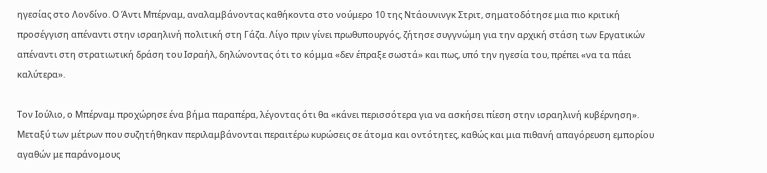ηγεσίας στο Λονδίνο. Ο Άντι Μπέρναμ, αναλαμβάνοντας καθήκοντα στο νούμερο 10 της Ντάουνινγκ Στριτ, σηματοδότησε μια πιο κριτική προσέγγιση απέναντι στην ισραηλινή πολιτική στη Γάζα. Λίγο πριν γίνει πρωθυπουργός, ζήτησε συγγνώμη για την αρχική στάση των Εργατικών απέναντι στη στρατιωτική δράση του Ισραήλ, δηλώνοντας ότι το κόμμα «δεν έπραξε σωστά» και πως, υπό την ηγεσία του, πρέπει «να τα πάει καλύτερα».

Τον Ιούλιο, ο Μπέρναμ προχώρησε ένα βήμα παραπέρα, λέγοντας ότι θα «κάνει περισσότερα για να ασκήσει πίεση στην ισραηλινή κυβέρνηση». Μεταξύ των μέτρων που συζητήθηκαν περιλαμβάνονται περαιτέρω κυρώσεις σε άτομα και οντότητες, καθώς και μια πιθανή απαγόρευση εμπορίου αγαθών με παράνομους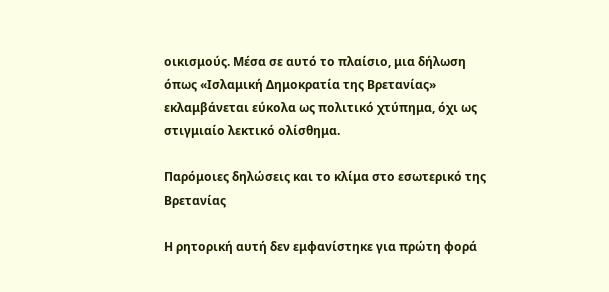οικισμούς. Μέσα σε αυτό το πλαίσιο, μια δήλωση όπως «Ισλαμική Δημοκρατία της Βρετανίας» εκλαμβάνεται εύκολα ως πολιτικό χτύπημα, όχι ως στιγμιαίο λεκτικό ολίσθημα.

Παρόμοιες δηλώσεις και το κλίμα στο εσωτερικό της Βρετανίας

Η ρητορική αυτή δεν εμφανίστηκε για πρώτη φορά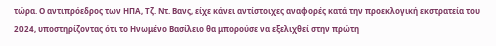τώρα. Ο αντιπρόεδρος των ΗΠΑ, Τζ. Ντ. Βανς, είχε κάνει αντίστοιχες αναφορές κατά την προεκλογική εκστρατεία του 2024, υποστηρίζοντας ότι το Ηνωμένο Βασίλειο θα μπορούσε να εξελιχθεί στην πρώτη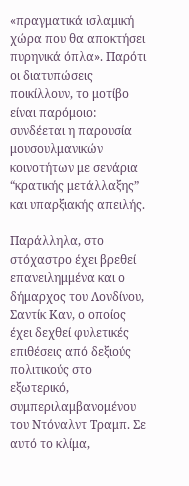«πραγματικά ισλαμική χώρα που θα αποκτήσει πυρηνικά όπλα». Παρότι οι διατυπώσεις ποικίλλουν, το μοτίβο είναι παρόμοιο: συνδέεται η παρουσία μουσουλμανικών κοινοτήτων με σενάρια “κρατικής μετάλλαξης” και υπαρξιακής απειλής.

Παράλληλα, στο στόχαστρο έχει βρεθεί επανειλημμένα και ο δήμαρχος του Λονδίνου, Σαντίκ Καν, ο οποίος έχει δεχθεί φυλετικές επιθέσεις από δεξιούς πολιτικούς στο εξωτερικό, συμπεριλαμβανομένου του Ντόναλντ Τραμπ. Σε αυτό το κλίμα,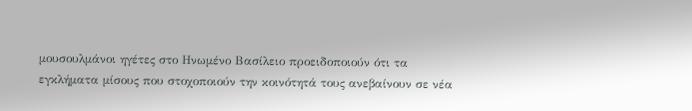μουσουλμάνοι ηγέτες στο Ηνωμένο Βασίλειο προειδοποιούν ότι τα εγκλήματα μίσους που στοχοποιούν την κοινότητά τους ανεβαίνουν σε νέα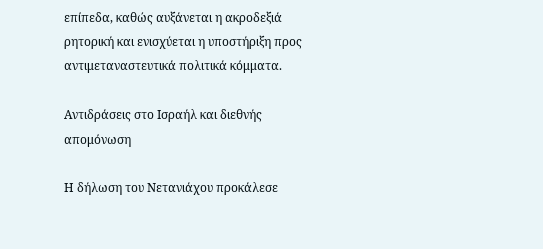επίπεδα, καθώς αυξάνεται η ακροδεξιά ρητορική και ενισχύεται η υποστήριξη προς αντιμεταναστευτικά πολιτικά κόμματα.

Αντιδράσεις στο Ισραήλ και διεθνής απομόνωση

Η δήλωση του Νετανιάχου προκάλεσε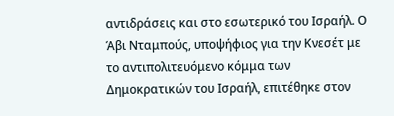αντιδράσεις και στο εσωτερικό του Ισραήλ. Ο Άβι Νταμπούς, υποψήφιος για την Κνεσέτ με το αντιπολιτευόμενο κόμμα των Δημοκρατικών του Ισραήλ, επιτέθηκε στον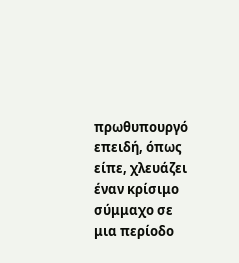πρωθυπουργό επειδή, όπως είπε, χλευάζει έναν κρίσιμο σύμμαχο σε μια περίοδο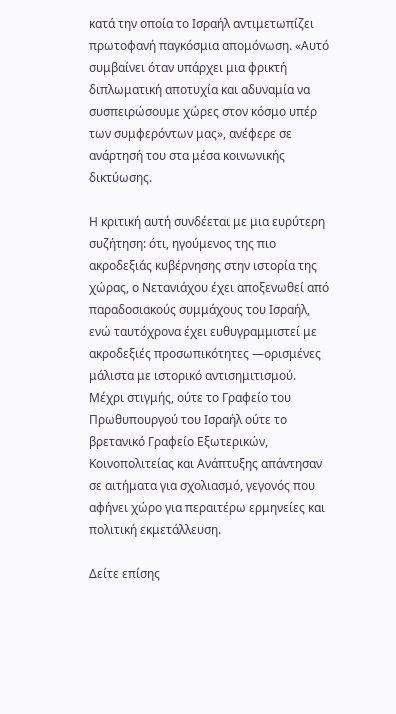κατά την οποία το Ισραήλ αντιμετωπίζει πρωτοφανή παγκόσμια απομόνωση. «Αυτό συμβαίνει όταν υπάρχει μια φρικτή διπλωματική αποτυχία και αδυναμία να συσπειρώσουμε χώρες στον κόσμο υπέρ των συμφερόντων μας», ανέφερε σε ανάρτησή του στα μέσα κοινωνικής δικτύωσης.

Η κριτική αυτή συνδέεται με μια ευρύτερη συζήτηση: ότι, ηγούμενος της πιο ακροδεξιάς κυβέρνησης στην ιστορία της χώρας, ο Νετανιάχου έχει αποξενωθεί από παραδοσιακούς συμμάχους του Ισραήλ, ενώ ταυτόχρονα έχει ευθυγραμμιστεί με ακροδεξιές προσωπικότητες —ορισμένες μάλιστα με ιστορικό αντισημιτισμού. Μέχρι στιγμής, ούτε το Γραφείο του Πρωθυπουργού του Ισραήλ ούτε το βρετανικό Γραφείο Εξωτερικών, Κοινοπολιτείας και Ανάπτυξης απάντησαν σε αιτήματα για σχολιασμό, γεγονός που αφήνει χώρο για περαιτέρω ερμηνείες και πολιτική εκμετάλλευση.

Δείτε επίσης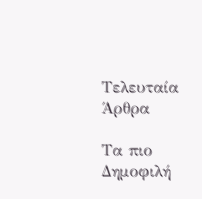Τελευταία Άρθρα

Τα πιο Δημοφιλή